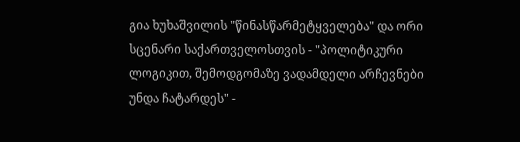გია ხუხაშვილის "წინასწარმეტყველება" და ორი სცენარი საქართველოსთვის - "პოლიტიკური ლოგიკით, შემოდგომაზე ვადამდელი არჩევნები უნდა ჩატარდეს" -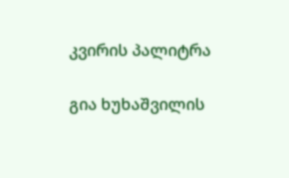კვირის პალიტრა

გია ხუხაშვილის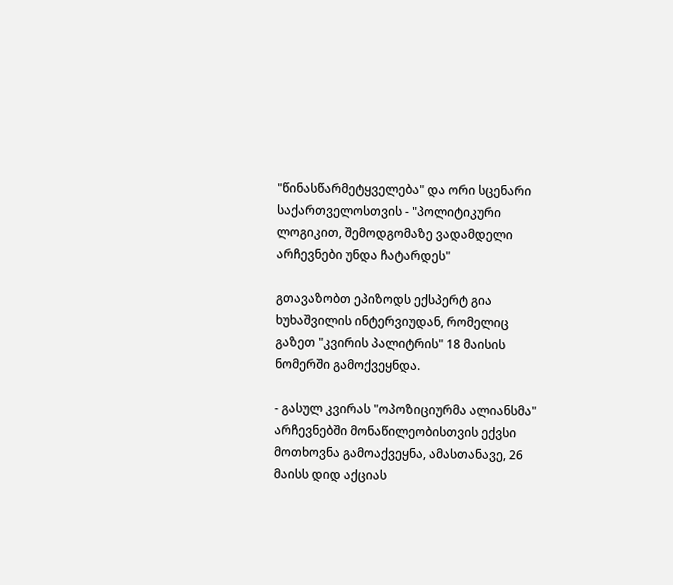"წინასწარმეტყველება" და ორი სცენარი საქართველოსთვის - "პოლიტიკური ლოგიკით, შემოდგომაზე ვადამდელი არჩევნები უნდა ჩატარდეს"

გთავაზობთ ეპიზოდს ექსპერტ გია ხუხაშვილის ინტერვიუდან, რომელიც გაზეთ "კვირის პალიტრის" 18 მაისის ნომერში გამოქვეყნდა.

- გასულ კვირას "ოპოზიციურმა ალიანსმა" არჩევნებში მონაწილეობისთვის ექვსი მოთხოვნა გამოაქვეყნა, ამასთანავე, 26 მაისს დიდ აქციას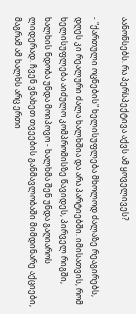აანონსებს. რა პერსპექტივა აქვს ამ ყოველივეს?

- "ქართული ოცნების" ხელისუფლება მხოლოდ ძალაზე რეაგირებს, დღეს კი რეალური ძალა ხალხშია და არა პარტიებში. იმისათვის, რომ ხელისუფლება აიძულო კომპრომისზე წავიდეს, პირველ რიგში, ხალხის ნდობა უნდა მოიპოვო - ხალხმა შენ უნდა გაღიაროს ლიდერად. ჩვენ ვნახეთ თვეების განმავლობაში მიმდინარე აქციები, მაგრამ ამ ხალხს არც ერთი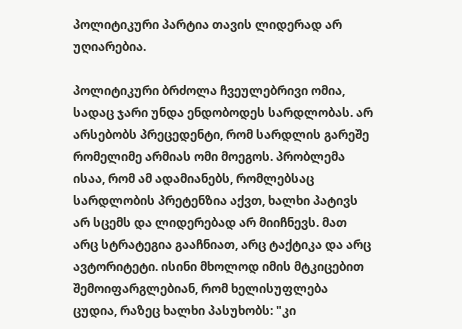პოლიტიკური პარტია თავის ლიდერად არ უღიარებია.

პოლიტიკური ბრძოლა ჩვეულებრივი ომია, სადაც ჯარი უნდა ენდობოდეს სარდლობას. არ არსებობს პრეცედენტი, რომ სარდლის გარეშე რომელიმე არმიას ომი მოეგოს. პრობლემა ისაა, რომ ამ ადამიანებს, რომლებსაც სარდლობის პრეტენზია აქვთ, ხალხი პატივს არ სცემს და ლიდერებად არ მიიჩნევს. მათ არც სტრატეგია გააჩნიათ, არც ტაქტიკა და არც ავტორიტეტი. ისინი მხოლოდ იმის მტკიცებით შემოიფარგლებიან, რომ ხელისუფლება ცუდია, რაზეც ხალხი პასუხობს: "კი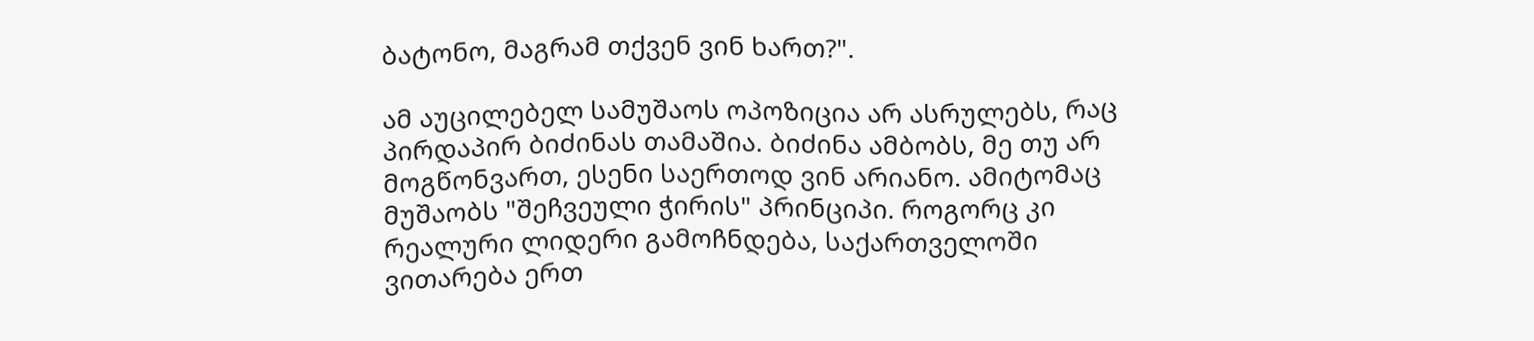ბატონო, მაგრამ თქვენ ვინ ხართ?".

ამ აუცილებელ სამუშაოს ოპოზიცია არ ასრულებს, რაც პირდაპირ ბიძინას თამაშია. ბიძინა ამბობს, მე თუ არ მოგწონვართ, ესენი საერთოდ ვინ არიანო. ამიტომაც მუშაობს "შეჩვეული ჭირის" პრინციპი. როგორც კი რეალური ლიდერი გამოჩნდება, საქართველოში ვითარება ერთ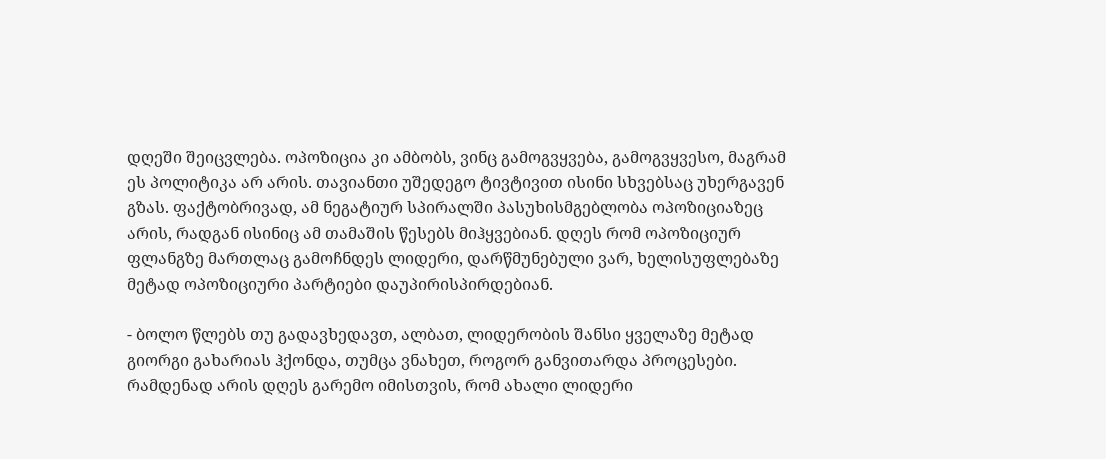დღეში შეიცვლება. ოპოზიცია კი ამბობს, ვინც გამოგვყვება, გამოგვყვესო, მაგრამ ეს პოლიტიკა არ არის. თავიანთი უშედეგო ტივტივით ისინი სხვებსაც უხერგავენ გზას. ფაქტობრივად, ამ ნეგატიურ სპირალში პასუხისმგებლობა ოპოზიციაზეც არის, რადგან ისინიც ამ თამაშის წესებს მიჰყვებიან. დღეს რომ ოპოზიციურ ფლანგზე მართლაც გამოჩნდეს ლიდერი, დარწმუნებული ვარ, ხელისუფლებაზე მეტად ოპოზიციური პარტიები დაუპირისპირდებიან.

- ბოლო წლებს თუ გადავხედავთ, ალბათ, ლიდერობის შანსი ყველაზე მეტად გიორგი გახარიას ჰქონდა, თუმცა ვნახეთ, როგორ განვითარდა პროცესები. რამდენად არის დღეს გარემო იმისთვის, რომ ახალი ლიდერი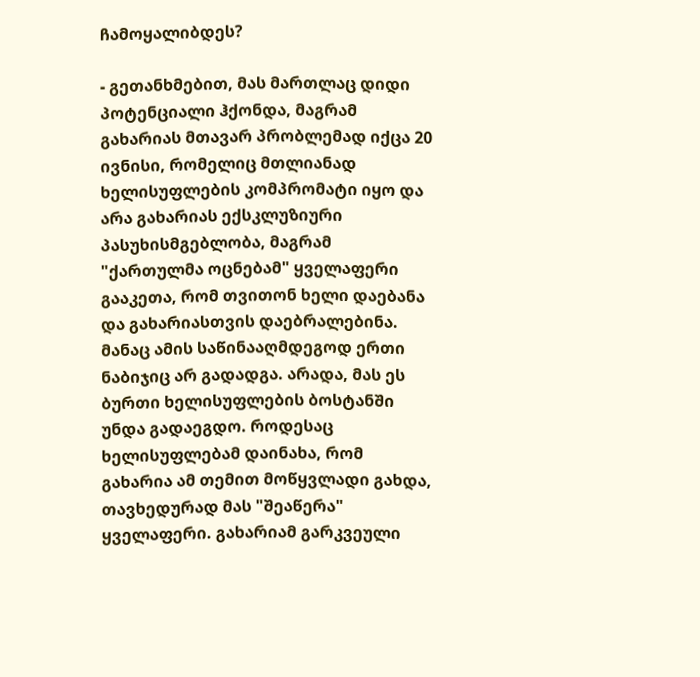ჩამოყალიბდეს?

- გეთანხმებით, მას მართლაც დიდი პოტენციალი ჰქონდა, მაგრამ გახარიას მთავარ პრობლემად იქცა 20 ივნისი, რომელიც მთლიანად ხელისუფლების კომპრომატი იყო და არა გახარიას ექსკლუზიური პასუხისმგებლობა, მაგრამ "ქართულმა ოცნებამ" ყველაფერი გააკეთა, რომ თვითონ ხელი დაებანა და გახარიასთვის დაებრალებინა. მანაც ამის საწინააღმდეგოდ ერთი ნაბიჯიც არ გადადგა. არადა, მას ეს ბურთი ხელისუფლების ბოსტანში უნდა გადაეგდო. როდესაც ხელისუფლებამ დაინახა, რომ გახარია ამ თემით მოწყვლადი გახდა, თავხედურად მას "შეაწერა" ყველაფერი. გახარიამ გარკვეული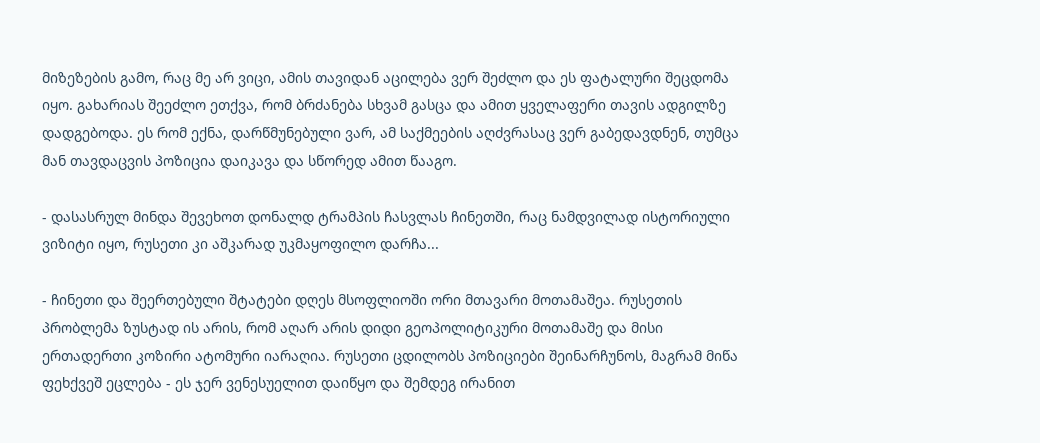მიზეზების გამო, რაც მე არ ვიცი, ამის თავიდან აცილება ვერ შეძლო და ეს ფატალური შეცდომა იყო. გახარიას შეეძლო ეთქვა, რომ ბრძანება სხვამ გასცა და ამით ყველაფერი თავის ადგილზე დადგებოდა. ეს რომ ექნა, დარწმუნებული ვარ, ამ საქმეების აღძვრასაც ვერ გაბედავდნენ, თუმცა მან თავდაცვის პოზიცია დაიკავა და სწორედ ამით წააგო.

- დასასრულ მინდა შევეხოთ დონალდ ტრამპის ჩასვლას ჩინეთში, რაც ნამდვილად ისტორიული ვიზიტი იყო, რუსეთი კი აშკარად უკმაყოფილო დარჩა...

- ჩინეთი და შეერთებული შტატები დღეს მსოფლიოში ორი მთავარი მოთამაშეა. რუსეთის პრობლემა ზუსტად ის არის, რომ აღარ არის დიდი გეოპოლიტიკური მოთამაშე და მისი ერთადერთი კოზირი ატომური იარაღია. რუსეთი ცდილობს პოზიციები შეინარჩუნოს, მაგრამ მიწა ფეხქვეშ ეცლება - ეს ჯერ ვენესუელით დაიწყო და შემდეგ ირანით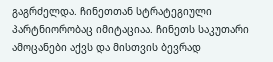გაგრძელდა. ჩინეთთან სტრატეგიული პარტნიორობაც იმიტაციაა. ჩინეთს საკუთარი ამოცანები აქვს და მისთვის ბევრად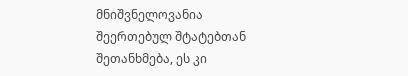მნიშვნელოვანია შეერთებულ შტატებთან შეთანხმება, ეს კი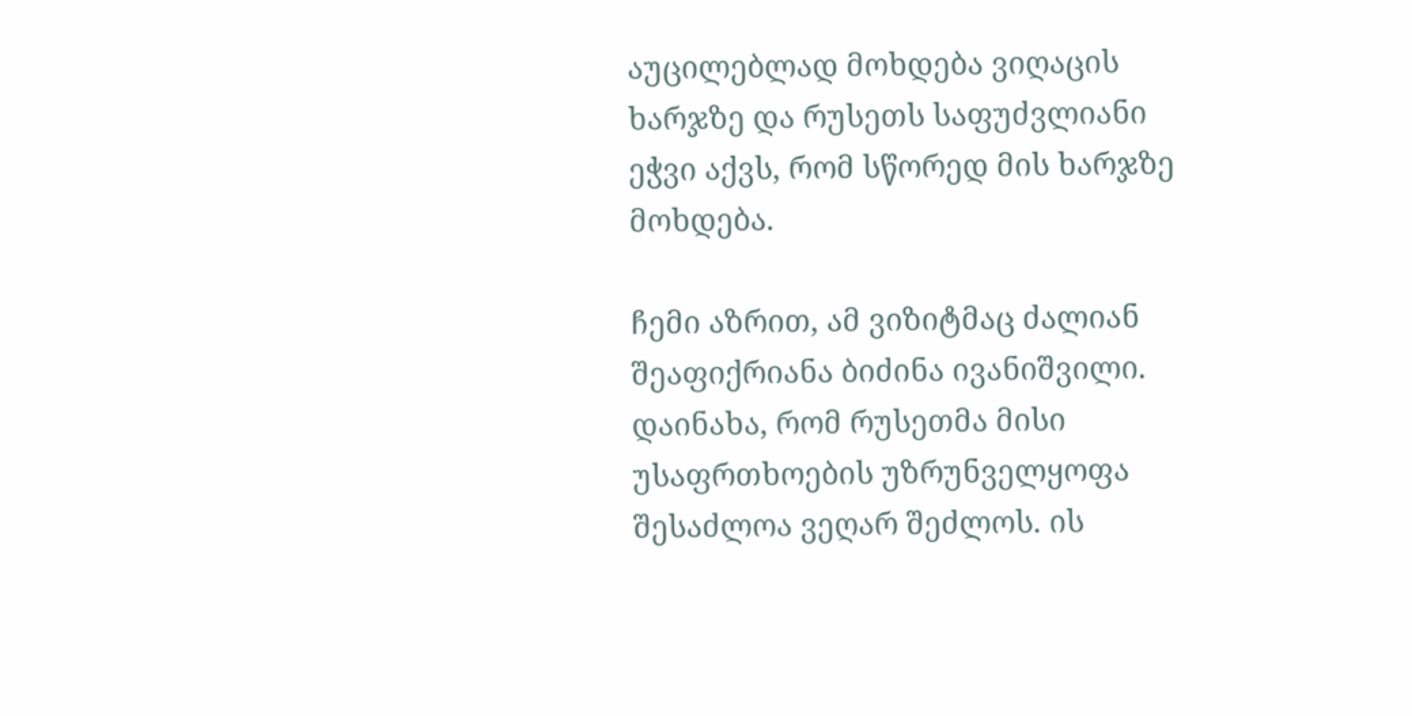აუცილებლად მოხდება ვიღაცის ხარჯზე და რუსეთს საფუძვლიანი ეჭვი აქვს, რომ სწორედ მის ხარჯზე მოხდება.

ჩემი აზრით, ამ ვიზიტმაც ძალიან შეაფიქრიანა ბიძინა ივანიშვილი. დაინახა, რომ რუსეთმა მისი უსაფრთხოების უზრუნველყოფა შესაძლოა ვეღარ შეძლოს. ის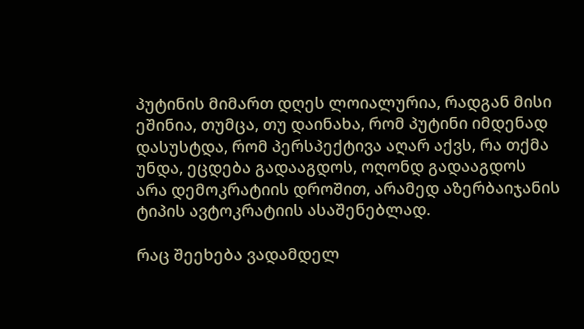პუტინის მიმართ დღეს ლოიალურია, რადგან მისი ეშინია, თუმცა, თუ დაინახა, რომ პუტინი იმდენად დასუსტდა, რომ პერსპექტივა აღარ აქვს, რა თქმა უნდა, ეცდება გადააგდოს, ოღონდ გადააგდოს არა დემოკრატიის დროშით, არამედ აზერბაიჯანის ტიპის ავტოკრატიის ასაშენებლად.

რაც შეეხება ვადამდელ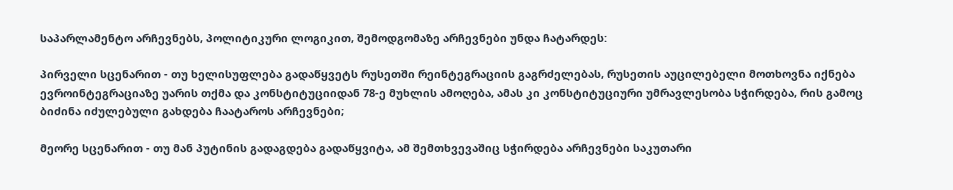საპარლამენტო არჩევნებს, პოლიტიკური ლოგიკით, შემოდგომაზე არჩევნები უნდა ჩატარდეს:

პირველი სცენარით - თუ ხელისუფლება გადაწყვეტს რუსეთში რეინტეგრაციის გაგრძელებას, რუსეთის აუცილებელი მოთხოვნა იქნება ევროინტეგრაციაზე უარის თქმა და კონსტიტუციიდან 78-ე მუხლის ამოღება, ამას კი კონსტიტუციური უმრავლესობა სჭირდება, რის გამოც ბიძინა იძულებული გახდება ჩაატაროს არჩევნები;

მეორე სცენარით - თუ მან პუტინის გადაგდება გადაწყვიტა, ამ შემთხვევაშიც სჭირდება არჩევნები საკუთარი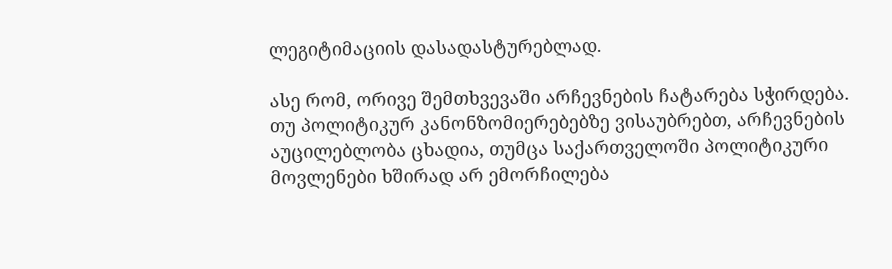ლეგიტიმაციის დასადასტურებლად.

ასე რომ, ორივე შემთხვევაში არჩევნების ჩატარება სჭირდება. თუ პოლიტიკურ კანონზომიერებებზე ვისაუბრებთ, არჩევნების აუცილებლობა ცხადია, თუმცა საქართველოში პოლიტიკური მოვლენები ხშირად არ ემორჩილება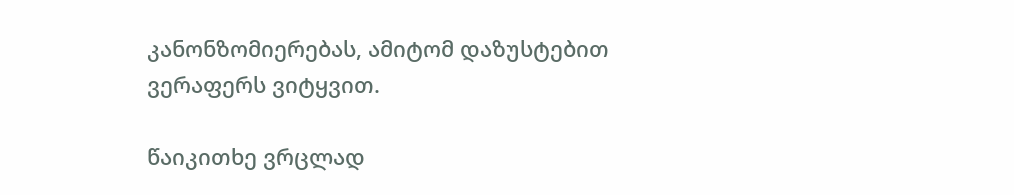კანონზომიერებას, ამიტომ დაზუსტებით ვერაფერს ვიტყვით.

წაიკითხე ვრცლად